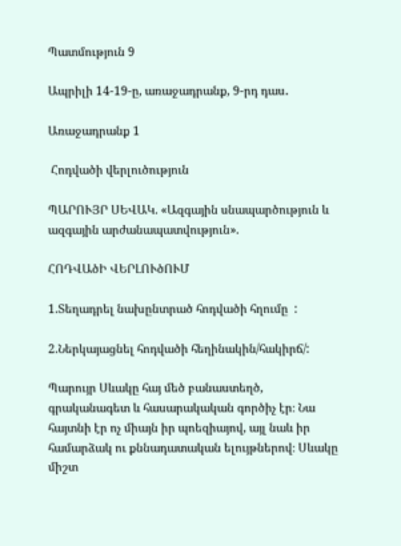Պատմություն 9

Ապրիլի 14-19-ը, առաջադրանք, 9-րդ դաս․

Առաջադրանք 1

 Հոդվածի վերլուծություն

ՊԱՐՈՒՅՐ ՍԵՎԱԿ. «Ազգային սնապարծություն և ազգային արժանապատվություն».

ՀՈԴՎԱծԻ ՎԵՐԼՈՒծՈՒՄ

1.Տեղադրել նախընտրած հոդվածի հղումը  :

2.Ներկայացնել հոդվածի հեղինակին/հակիրճ/:

Պարույր Սևակը հայ մեծ բանաստեղծ, գրականագետ և հասարակական գործիչ էր։ Նա հայտնի էր ոչ միայն իր պոեզիայով, այլ նաև իր համարձակ ու քննադատական ելույթներով։ Սևակը միշտ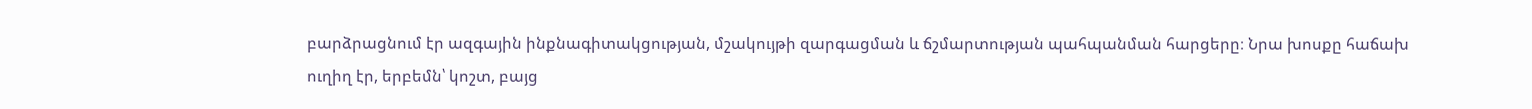բարձրացնում էր ազգային ինքնագիտակցության, մշակույթի զարգացման և ճշմարտության պահպանման հարցերը։ Նրա խոսքը հաճախ ուղիղ էր, երբեմն՝ կոշտ, բայց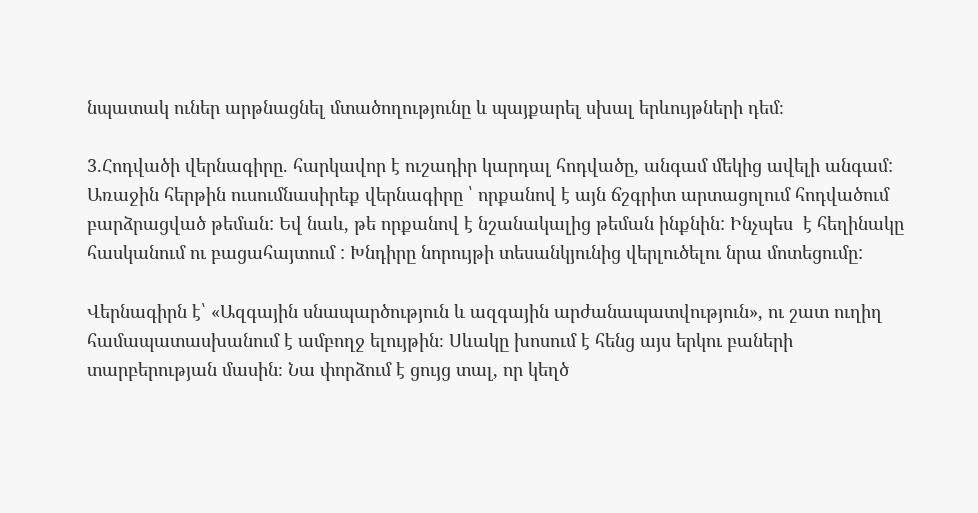նպատակ ուներ արթնացնել մտածողությունը և պայքարել սխալ երևույթների դեմ։

3.Հոդվածի վերնագիրը. հարկավոր է ուշադիր կարդալ հոդվածը, անգամ մեկից ավելի անգամ: Առաջին հերթին ուսումնասիրեք վերնագիրը ՝ որքանով է այն ճշգրիտ արտացոլում հոդվածում բարձրացված թեման: Եվ նաև, թե որքանով է նշանակալից թեման ինքնին: Ինչպես  է հեղինակը հասկանում ու բացահայտում : Խնդիրը նորույթի տեսանկյունից վերլուծելու նրա մոտեցումը:

Վերնագիրն է՝ «Ազգային սնապարծություն և ազգային արժանապատվություն», ու շատ ուղիղ համապատասխանում է ամբողջ ելույթին։ Սևակը խոսում է հենց այս երկու բաների տարբերության մասին։ Նա փորձում է ցույց տալ, որ կեղծ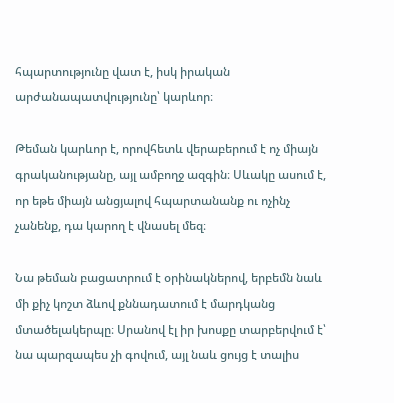հպարտությունը վատ է, իսկ իրական արժանապատվությունը՝ կարևոր։

Թեման կարևոր է, որովհետև վերաբերում է ոչ միայն գրականությանը, այլ ամբողջ ազգին։ Սևակը ասում է, որ եթե միայն անցյալով հպարտանանք ու ոչինչ չանենք, դա կարող է վնասել մեզ։

Նա թեման բացատրում է օրինակներով, երբեմն նաև մի քիչ կոշտ ձևով քննադատում է մարդկանց մտածելակերպը։ Սրանով էլ իր խոսքը տարբերվում է՝ նա պարզապես չի գովում, այլ նաև ցույց է տալիս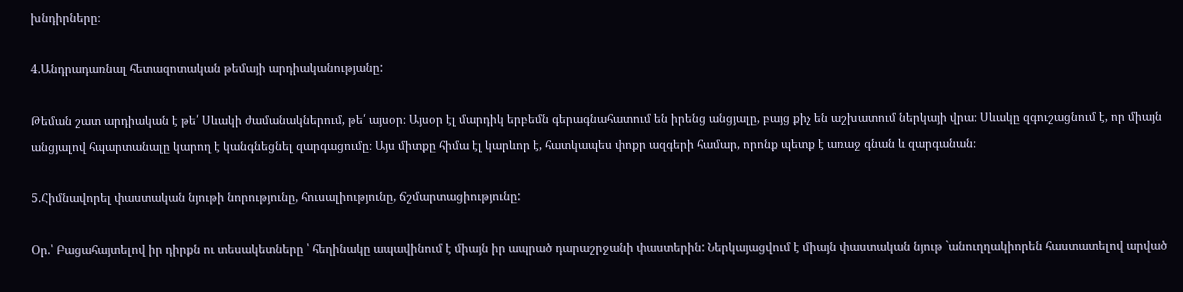խնդիրները։

4.Անդրադառնալ հետազոտական թեմայի արդիականությանը:

Թեման շատ արդիական է թե՛ Սևակի ժամանակներում, թե՛ այսօր։ Այսօր էլ մարդիկ երբեմն գերագնահատում են իրենց անցյալը, բայց քիչ են աշխատում ներկայի վրա։ Սևակը զգուշացնում է, որ միայն անցյալով հպարտանալը կարող է կանգնեցնել զարգացումը։ Այս միտքը հիմա էլ կարևոր է, հատկապես փոքր ազգերի համար, որոնք պետք է առաջ գնան և զարգանան։

5.Հիմնավորել փաստական նյութի նորությունը, հուսալիությունը, ճշմարտացիությունը:

Օր.՝ Բացահայտելով իր դիրքն ու տեսակետները ՝ հեղինակը ապավինում է միայն իր ապրած դարաշրջանի փաստերին: Ներկայացվում է միայն փաստական նյութ `անուղղակիորեն հաստատելով արված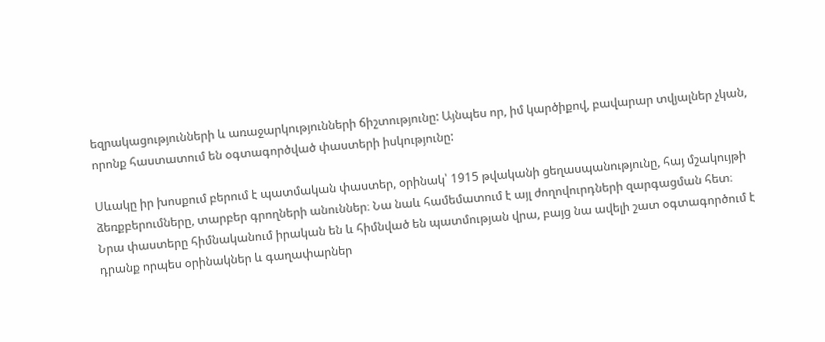եզրակացությունների և առաջարկությունների ճիշտությունը: Այնպես որ, իմ կարծիքով, բավարար տվյալներ չկան, որոնք հաստատում են օգտագործված փաստերի իսկությունը:

Սևակը իր խոսքում բերում է պատմական փաստեր, օրինակ՝ 1915 թվականի ցեղասպանությունը, հայ մշակույթի ձեռքբերումները, տարբեր գրողների անուններ։ Նա նաև համեմատում է այլ ժողովուրդների զարգացման հետ։
Նրա փաստերը հիմնականում իրական են և հիմնված են պատմության վրա, բայց նա ավելի շատ օգտագործում է դրանք որպես օրինակներ և գաղափարներ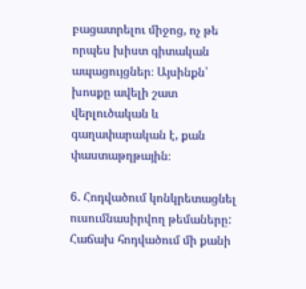բացատրելու միջոց, ոչ թե որպես խիստ գիտական ապացույցներ։ Այսինքն՝ խոսքը ավելի շատ վերլուծական և գաղափարական է, քան փաստաթղթային։

6. Հոդվածում կոնկրետացնել ուսումնասիրվող թեմաները: Հաճախ հոդվածում մի քանի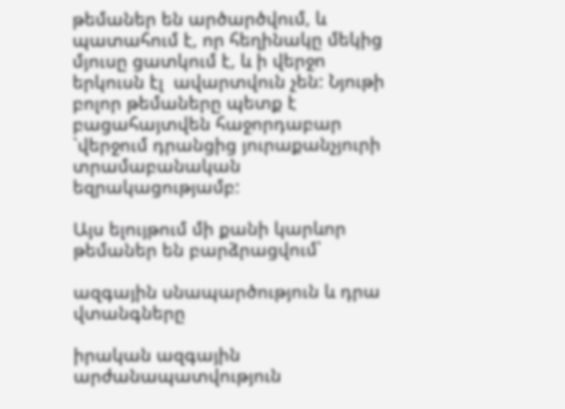թեմաներ են արծարծվում, և պատահում է, որ հեղինակը մեկից մյուսը ցատկում է, և ի վերջո երկուսն էլ  ավարտվուն չեն: Նյութի բոլոր թեմաները պետք է բացահայտվեն հաջորդաբար `վերջում դրանցից յուրաքանչյուրի տրամաբանական եզրակացությամբ:

Այս ելույթում մի քանի կարևոր թեմաներ են բարձրացվում՝

ազգային սնապարծություն և դրա վտանգները

իրական ազգային արժանապատվություն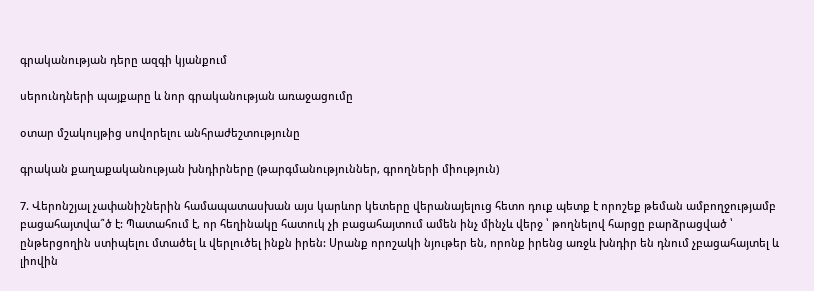գրականության դերը ազգի կյանքում

սերունդների պայքարը և նոր գրականության առաջացումը

օտար մշակույթից սովորելու անհրաժեշտությունը

գրական քաղաքականության խնդիրները (թարգմանություններ, գրողների միություն)

7. Վերոնշյալ չափանիշներին համապատասխան այս կարևոր կետերը վերանայելուց հետո դուք պետք է որոշեք թեման ամբողջությամբ բացահայտվա՞ծ է: Պատահում է, որ հեղինակը հատուկ չի բացահայտում ամեն ինչ մինչև վերջ ՝ թողնելով հարցը բարձրացված ՝ ընթերցողին ստիպելու մտածել և վերլուծել ինքն իրեն: Սրանք որոշակի նյութեր են, որոնք իրենց առջև խնդիր են դնում չբացահայտել և լիովին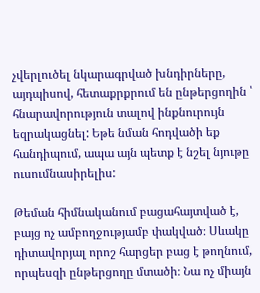չվերլուծել նկարագրված խնդիրները, այդպիսով, հետաքրքրում են ընթերցողին ՝ հնարավորություն տալով ինքնուրույն եզրակացնել: Եթե նման հոդվածի եք հանդիպում, ապա այն պետք է նշել նյութը ուսումնասիրելիս:

Թեման հիմնականում բացահայտված է, բայց ոչ ամբողջությամբ փակված։ Սևակը դիտավորյալ որոշ հարցեր բաց է թողնում, որպեսզի ընթերցողը մտածի։ Նա ոչ միայն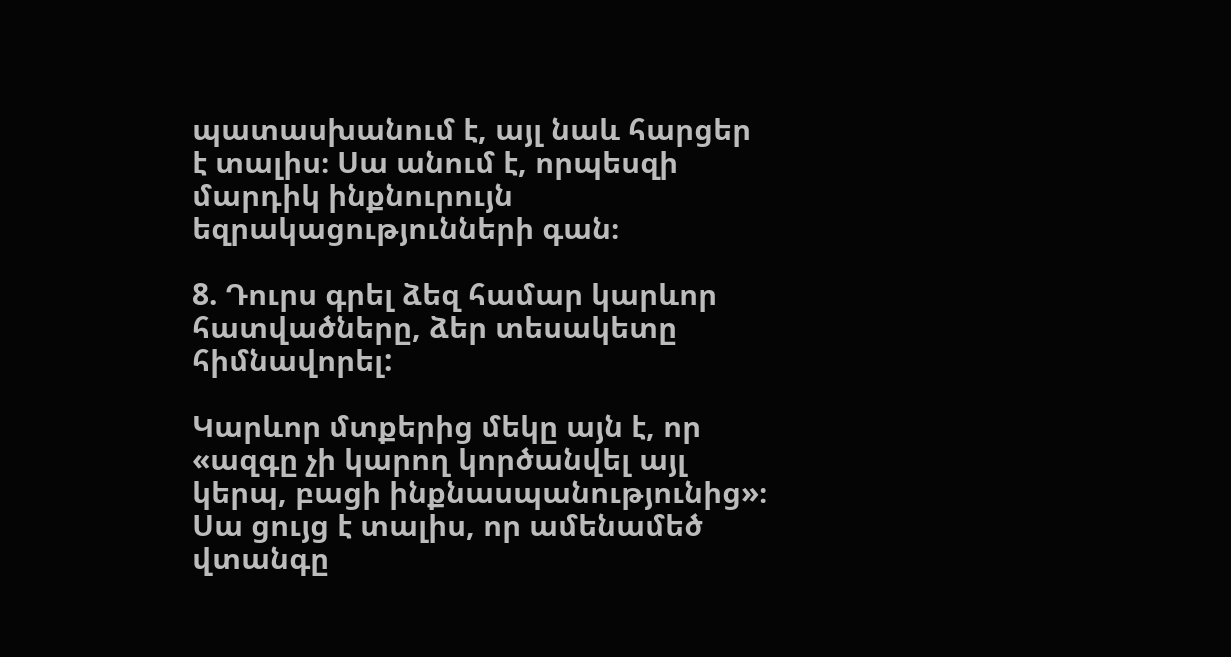պատասխանում է, այլ նաև հարցեր է տալիս։ Սա անում է, որպեսզի մարդիկ ինքնուրույն եզրակացությունների գան։

8. Դուրս գրել ձեզ համար կարևոր հատվածները, ձեր տեսակետը հիմնավորել:

Կարևոր մտքերից մեկը այն է, որ «ազգը չի կարող կործանվել այլ կերպ, բացի ինքնասպանությունից»։ Սա ցույց է տալիս, որ ամենամեծ վտանգը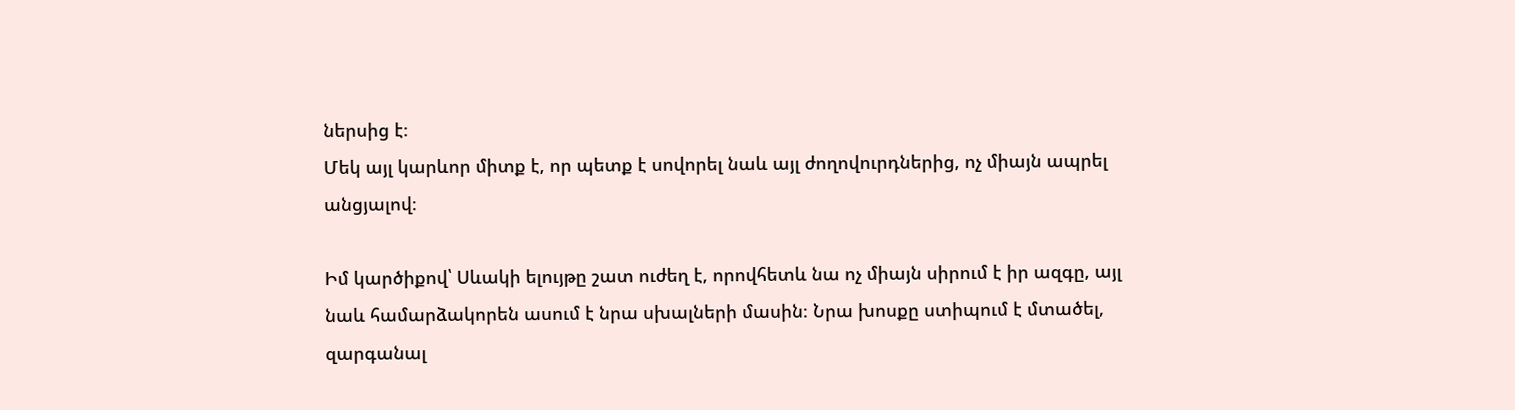ներսից է։
Մեկ այլ կարևոր միտք է, որ պետք է սովորել նաև այլ ժողովուրդներից, ոչ միայն ապրել անցյալով։

Իմ կարծիքով՝ Սևակի ելույթը շատ ուժեղ է, որովհետև նա ոչ միայն սիրում է իր ազգը, այլ նաև համարձակորեն ասում է նրա սխալների մասին։ Նրա խոսքը ստիպում է մտածել, զարգանալ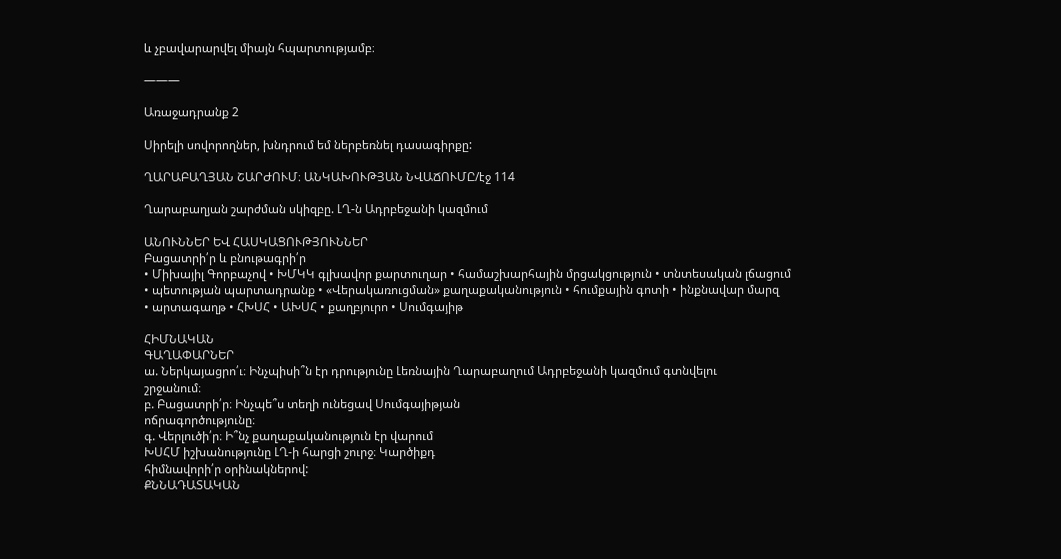և չբավարարվել միայն հպարտությամբ։

———

Առաջադրանք 2

Սիրելի սովորողներ, խնդրում եմ ներբեռնել դասագիրքը:

ՂԱՐԱԲԱՂՅԱՆ ՇԱՐԺՈՒՄ։ ԱՆԿԱԽՈՒԹՅԱՆ ՆՎԱՃՈՒՄԸ/էջ 114

Ղարաբաղյան շարժման սկիզբը. ԼՂ-ն Ադրբեջանի կազմում

ԱՆՈՒՆՆԵՐ ԵՎ ՀԱՍԿԱՑՈՒԹՅՈՒՆՆԵՐ
Բացատրի՛ր և բնութագրի՛ր
• Միխայիլ Գորբաչով • ԽՄԿԿ գլխավոր քարտուղար • համաշխարհային մրցակցություն • տնտեսական լճացում
• պետության պարտադրանք • «Վերակառուցման» քաղաքականություն • հումքային գոտի • ինքնավար մարզ
• արտագաղթ • ՀԽՍՀ • ԱԽՍՀ • քաղբյուրո • Սումգայիթ

ՀԻՄՆԱԿԱՆ
ԳԱՂԱՓԱՐՆԵՐ
ա. Ներկայացրո՛ւ։ Ինչպիսի՞ն էր դրությունը Լեռնային Ղարաբաղում Ադրբեջանի կազմում գտնվելու
շրջանում։
բ. Բացատրի՛ր։ Ինչպե՞ս տեղի ունեցավ Սումգայիթյան
ոճրագործությունը։
գ. Վերլուծի՛ր։ Ի՞նչ քաղաքականություն էր վարում
ԽՍՀՄ իշխանությունը ԼՂ-ի հարցի շուրջ։ Կարծիքդ
հիմնավորի՛ր օրինակներով:
ՔՆՆԱԴԱՏԱԿԱՆ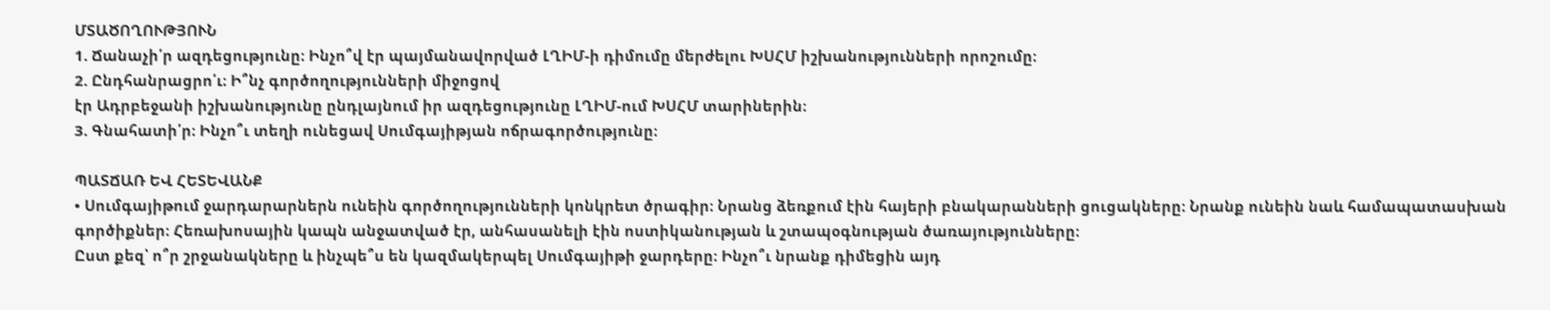ՄՏԱԾՈՂՈՒԹՅՈՒՆ
1. Ճանաչի՛ր ազդեցությունը։ Ինչո՞վ էր պայմանավորված ԼՂԻՄ-ի դիմումը մերժելու ԽՍՀՄ իշխանությունների որոշումը։
2. Ընդհանրացրո՛ւ։ Ի՞նչ գործողությունների միջոցով
էր Ադրբեջանի իշխանությունը ընդլայնում իր ազդեցությունը ԼՂԻՄ-ում ԽՍՀՄ տարիներին։
3. Գնահատի՛ր։ Ինչո՞ւ տեղի ունեցավ Սումգայիթյան ոճրագործությունը։

ՊԱՏՃԱՌ ԵՎ ՀԵՏԵՎԱՆՔ
• Սումգայիթում ջարդարարներն ունեին գործողությունների կոնկրետ ծրագիր։ Նրանց ձեռքում էին հայերի բնակարանների ցուցակները։ Նրանք ունեին նաև համապատասխան գործիքներ։ Հեռախոսային կապն անջատված էր, անհասանելի էին ոստիկանության և շտապօգնության ծառայությունները։
Ըստ քեզ՝ ո՞ր շրջանակները և ինչպե՞ս են կազմակերպել Սումգայիթի ջարդերը։ Ինչո՞ւ նրանք դիմեցին այդ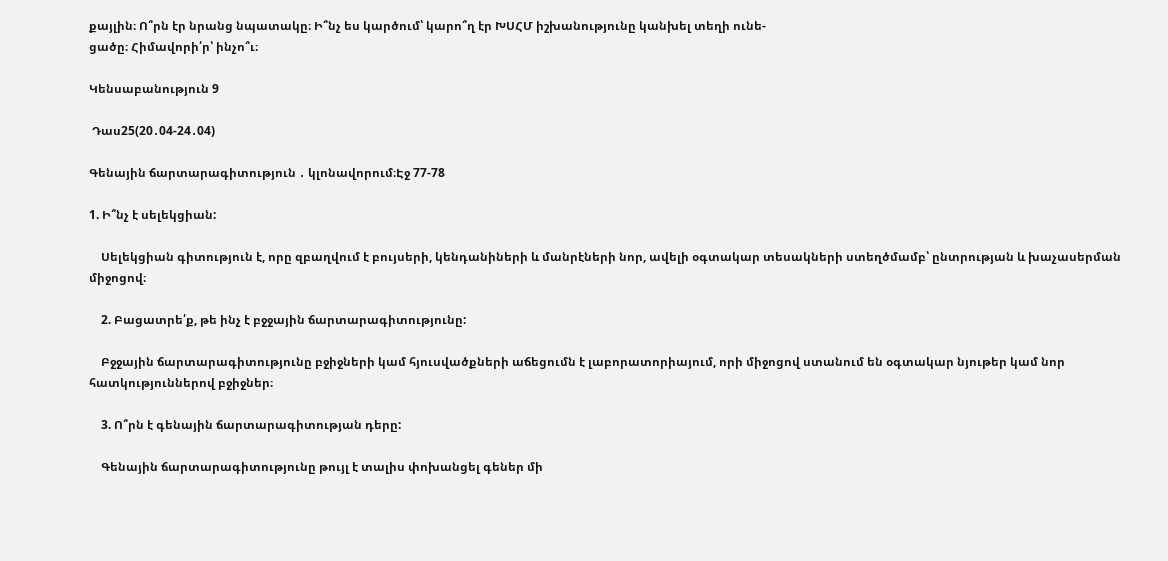քայլին։ Ո՞րն էր նրանց նպատակը։ Ի՞նչ ես կարծում՝ կարո՞ղ էր ԽՍՀՄ իշխանությունը կանխել տեղի ունե‑
ցածը։ Հիմավորի՛ր՝ ինչո՞ւ։

Կենսաբանություն 9

 Դաս25(20․04-24․04)

Գենային ճարտարագիտություն ․ կլոնավորում։Էջ 77-78

1. Ի՞նչ է սելեկցիան:

    Սելեկցիան գիտություն է, որը զբաղվում է բույսերի, կենդանիների և մանրէների նոր, ավելի օգտակար տեսակների ստեղծմամբ՝ ընտրության և խաչասերման միջոցով։

    2. Բացատրե՛ք, թե ինչ է բջջային ճարտարագիտությունը:

    Բջջային ճարտարագիտությունը բջիջների կամ հյուսվածքների աճեցումն է լաբորատորիայում, որի միջոցով ստանում են օգտակար նյութեր կամ նոր հատկություններով բջիջներ։

    3. Ո՞րն է գենային ճարտարագիտության դերը:

    Գենային ճարտարագիտությունը թույլ է տալիս փոխանցել գեներ մի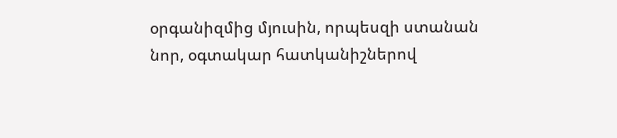օրգանիզմից մյուսին, որպեսզի ստանան նոր, օգտակար հատկանիշներով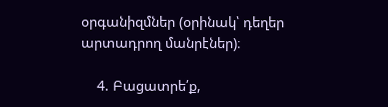օրգանիզմներ (օրինակ՝ դեղեր արտադրող մանրէներ)։

    4. Բացատրե՛ք,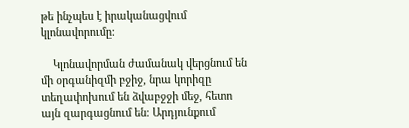թե ինչպես է իրականացվում կլոնավորումը:

    Կլոնավորման ժամանակ վերցնում են մի օրգանիզմի բջիջ, նրա կորիզը տեղափոխում են ձվաբջջի մեջ, հետո այն զարգացնում են։ Արդյունքում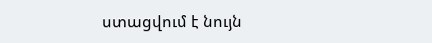ստացվում է նույն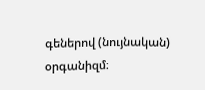գեներով (նույնական) օրգանիզմ։